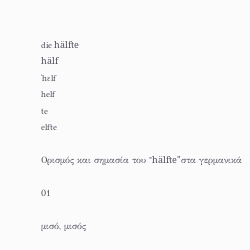die hälfte
hälf
ˈhɛlf
helf
te
elfte

Ορισμός και σημασία του "hälfte"στα γερμανικά

01

μισό, μισός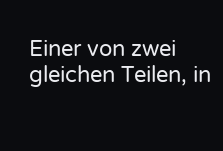Einer von zwei gleichen Teilen, in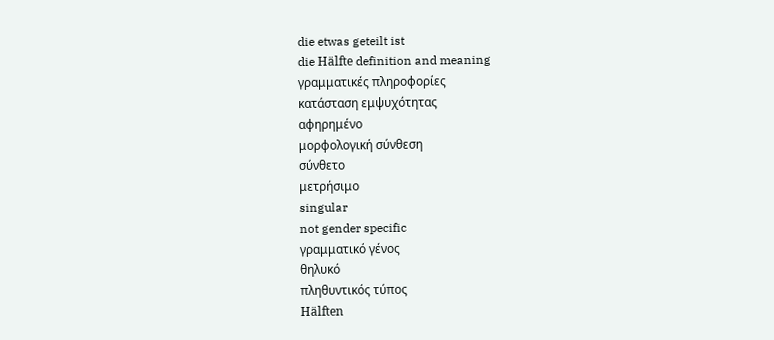die etwas geteilt ist
die Hälfte definition and meaning
γραμματικές πληροφορίες
κατάσταση εμψυχότητας
αφηρημένο
μορφολογική σύνθεση
σύνθετο
μετρήσιμο
singular
not gender specific
γραμματικό γένος
θηλυκό
πληθυντικός τύπος
Hälften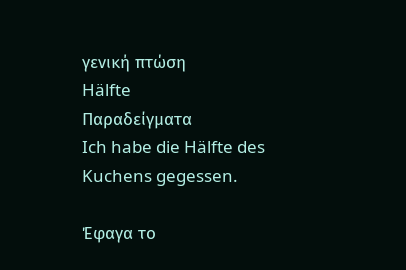γενική πτώση
Hälfte
Παραδείγματα
Ich habe die Hälfte des Kuchens gegessen.

Έφαγα το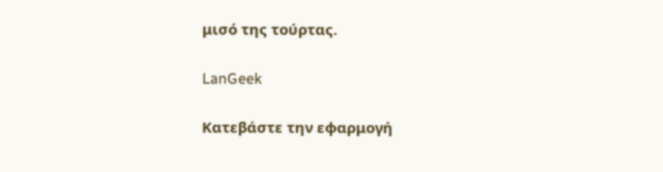μισό της τούρτας.

LanGeek

Κατεβάστε την εφαρμογή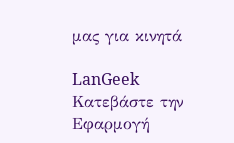μας για κινητά

LanGeek
Κατεβάστε την Εφαρμογή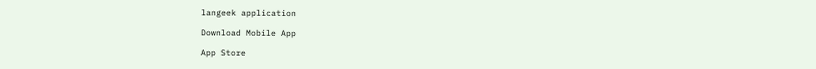langeek application

Download Mobile App

App Store